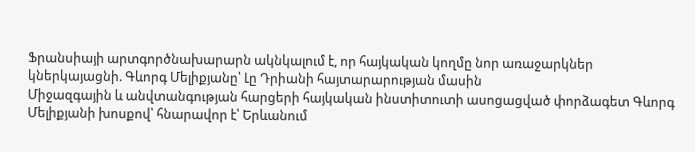Ֆրանսիայի արտգործնախարարն ակնկալում է, որ հայկական կողմը նոր առաջարկներ կներկայացնի. Գևորգ Մելիքյանը՝ Լը Դրիանի հայտարարության մասին
Միջազգային և անվտանգության հարցերի հայկական ինստիտուտի ասոցացված փորձագետ Գևորգ Մելիքյանի խոսքով՝ հնարավոր է՝ Երևանում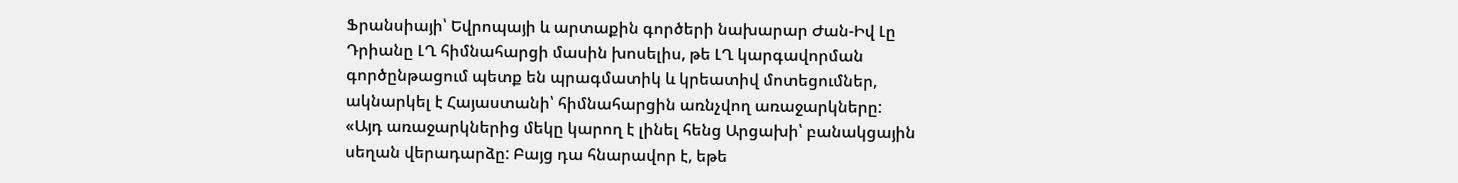Ֆրանսիայի՝ Եվրոպայի և արտաքին գործերի նախարար Ժան-Իվ Լը Դրիանը ԼՂ հիմնահարցի մասին խոսելիս, թե ԼՂ կարգավորման գործընթացում պետք են պրագմատիկ և կրեատիվ մոտեցումներ, ակնարկել է Հայաստանի՝ հիմնահարցին առնչվող առաջարկները:
«Այդ առաջարկներից մեկը կարող է լինել հենց Արցախի՝ բանակցային սեղան վերադարձը: Բայց դա հնարավոր է, եթե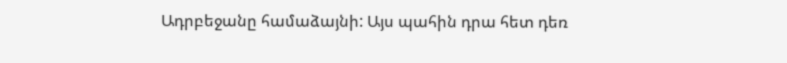Ադրբեջանը համաձայնի: Այս պահին դրա հետ դեռ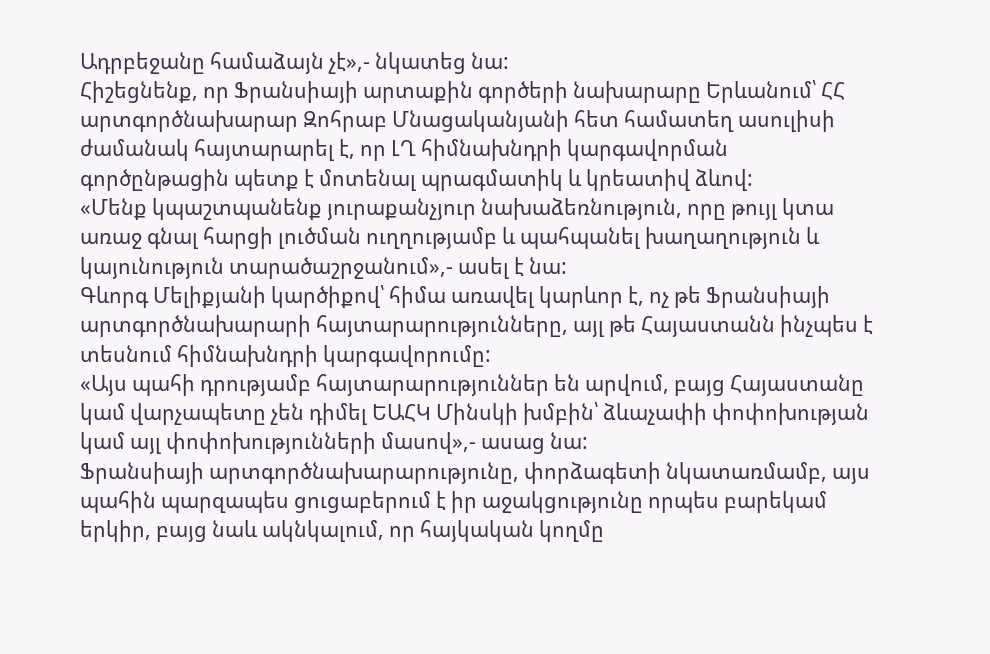Ադրբեջանը համաձայն չէ»,- նկատեց նա:
Հիշեցնենք, որ Ֆրանսիայի արտաքին գործերի նախարարը Երևանում՝ ՀՀ արտգործնախարար Զոհրաբ Մնացականյանի հետ համատեղ ասուլիսի ժամանակ հայտարարել է, որ ԼՂ հիմնախնդրի կարգավորման գործընթացին պետք է մոտենալ պրագմատիկ և կրեատիվ ձևով:
«Մենք կպաշտպանենք յուրաքանչյուր նախաձեռնություն, որը թույլ կտա առաջ գնալ հարցի լուծման ուղղությամբ և պահպանել խաղաղություն և կայունություն տարածաշրջանում»,- ասել է նա:
Գևորգ Մելիքյանի կարծիքով՝ հիմա առավել կարևոր է, ոչ թե Ֆրանսիայի արտգործնախարարի հայտարարությունները, այլ թե Հայաստանն ինչպես է տեսնում հիմնախնդրի կարգավորումը:
«Այս պահի դրությամբ հայտարարություններ են արվում, բայց Հայաստանը կամ վարչապետը չեն դիմել ԵԱՀԿ Մինսկի խմբին՝ ձևաչափի փոփոխության կամ այլ փոփոխությունների մասով»,- ասաց նա:
Ֆրանսիայի արտգործնախարարությունը, փորձագետի նկատառմամբ, այս պահին պարզապես ցուցաբերում է իր աջակցությունը որպես բարեկամ երկիր, բայց նաև ակնկալում, որ հայկական կողմը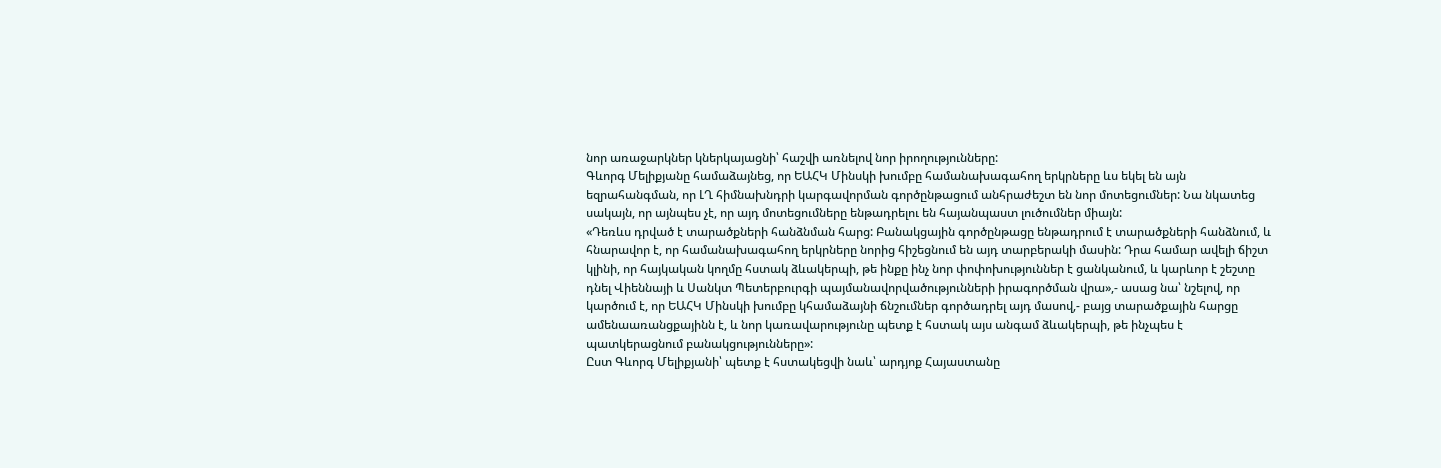նոր առաջարկներ կներկայացնի՝ հաշվի առնելով նոր իրողությունները:
Գևորգ Մելիքյանը համաձայնեց, որ ԵԱՀԿ Մինսկի խումբը համանախագահող երկրները ևս եկել են այն եզրահանգման, որ ԼՂ հիմնախնդրի կարգավորման գործընթացում անհրաժեշտ են նոր մոտեցումներ: Նա նկատեց սակայն, որ այնպես չէ, որ այդ մոտեցումները ենթադրելու են հայանպաստ լուծումներ միայն:
«Դեռևս դրված է տարածքների հանձնման հարց: Բանակցային գործընթացը ենթադրում է տարածքների հանձնում, և հնարավոր է, որ համանախագահող երկրները նորից հիշեցնում են այդ տարբերակի մասին: Դրա համար ավելի ճիշտ կլինի, որ հայկական կողմը հստակ ձևակերպի, թե ինքը ինչ նոր փոփոխություններ է ցանկանում, և կարևոր է շեշտը դնել Վիեննայի և Սանկտ Պետերբուրգի պայմանավորվածությունների իրագործման վրա»,- ասաց նա՝ նշելով, որ կարծում է, որ ԵԱՀԿ Մինսկի խումբը կհամաձայնի ճնշումներ գործադրել այդ մասով,- բայց տարածքային հարցը ամենաառանցքայինն է, և նոր կառավարությունը պետք է հստակ այս անգամ ձևակերպի, թե ինչպես է պատկերացնում բանակցությունները»:
Ըստ Գևորգ Մելիքյանի՝ պետք է հստակեցվի նաև՝ արդյոք Հայաստանը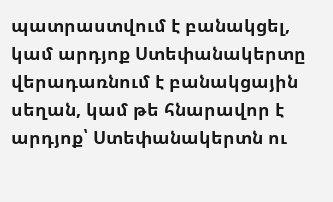պատրաստվում է բանակցել, կամ արդյոք Ստեփանակերտը վերադառնում է բանակցային սեղան, կամ թե հնարավոր է արդյոք՝ Ստեփանակերտն ու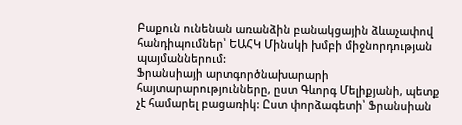Բաքուն ունենան առանձին բանակցային ձևաչափով հանդիպումներ՝ ԵԱՀԿ Մինսկի խմբի միջնորդության պայմաններում:
Ֆրանսիայի արտգործնախարարի հայտարարությունները, ըստ Գևորգ Մելիքյանի, պետք չէ համարել բացառիկ: Ըստ փորձագետի՝ Ֆրանսիան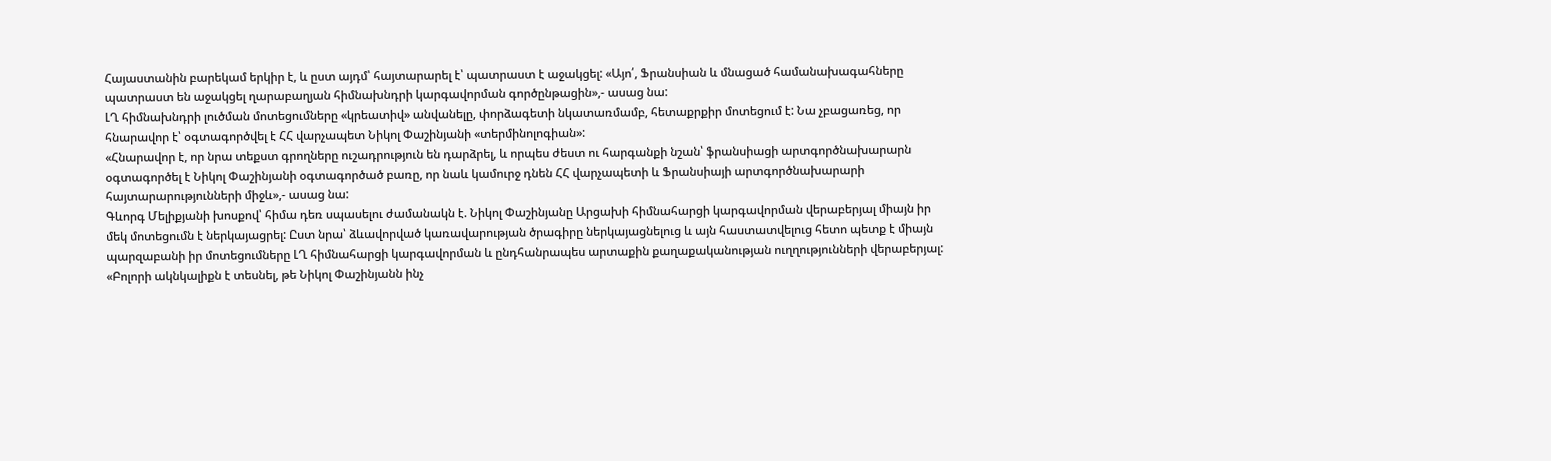Հայաստանին բարեկամ երկիր է, և ըստ այդմ՝ հայտարարել է՝ պատրաստ է աջակցել: «Այո՛, Ֆրանսիան և մնացած համանախագահները պատրաստ են աջակցել ղարաբաղյան հիմնախնդրի կարգավորման գործընթացին»,- ասաց նա:
ԼՂ հիմնախնդրի լուծման մոտեցումները «կրեատիվ» անվանելը, փորձագետի նկատառմամբ, հետաքրքիր մոտեցում է: Նա չբացառեց, որ հնարավոր է՝ օգտագործվել է ՀՀ վարչապետ Նիկոլ Փաշինյանի «տերմինոլոգիան»:
«Հնարավոր է, որ նրա տեքստ գրողները ուշադրություն են դարձրել, և որպես ժեստ ու հարգանքի նշան՝ ֆրանսիացի արտգործնախարարն օգտագործել է Նիկոլ Փաշինյանի օգտագործած բառը, որ նաև կամուրջ դնեն ՀՀ վարչապետի և Ֆրանսիայի արտգործնախարարի հայտարարությունների միջև»,- ասաց նա:
Գևորգ Մելիքյանի խոսքով՝ հիմա դեռ սպասելու ժամանակն է. Նիկոլ Փաշինյանը Արցախի հիմնահարցի կարգավորման վերաբերյալ միայն իր մեկ մոտեցումն է ներկայացրել: Ըստ նրա՝ ձևավորված կառավարության ծրագիրը ներկայացնելուց և այն հաստատվելուց հետո պետք է միայն պարզաբանի իր մոտեցումները ԼՂ հիմնահարցի կարգավորման և ընդհանրապես արտաքին քաղաքականության ուղղությունների վերաբերյալ:
«Բոլորի ակնկալիքն է տեսնել, թե Նիկոլ Փաշինյանն ինչ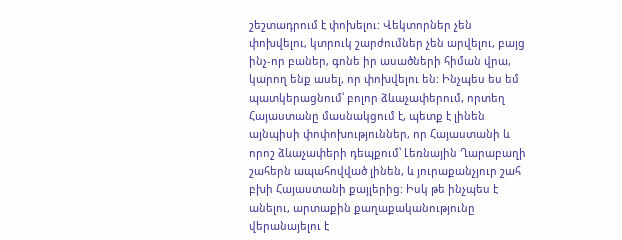շեշտադրում է փոխելու: Վեկտորներ չեն փոխվելու, կտրուկ շարժումներ չեն արվելու, բայց ինչ-որ բաներ, գոնե իր ասածների հիման վրա, կարող ենք ասել, որ փոխվելու են: Ինչպես ես եմ պատկերացնում՝ բոլոր ձևաչափերում, որտեղ Հայաստանը մասնակցում է, պետք է լինեն այնպիսի փոփոխություններ, որ Հայաստանի և որոշ ձևաչափերի դեպքում՝ Լեռնային Ղարաբաղի շահերն ապահովված լինեն, և յուրաքանչյուր շահ բխի Հայաստանի քայլերից: Իսկ թե ինչպես է անելու, արտաքին քաղաքականությունը վերանայելու է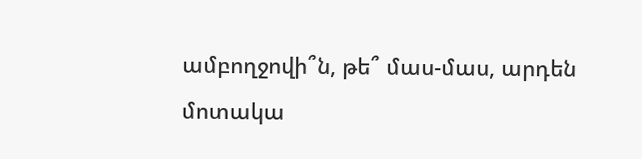ամբողջովի՞ն, թե՞ մաս-մաս, արդեն մոտակա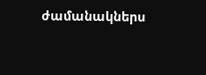ժամանակներս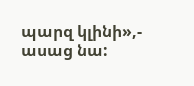պարզ կլինի»,- ասաց նա: